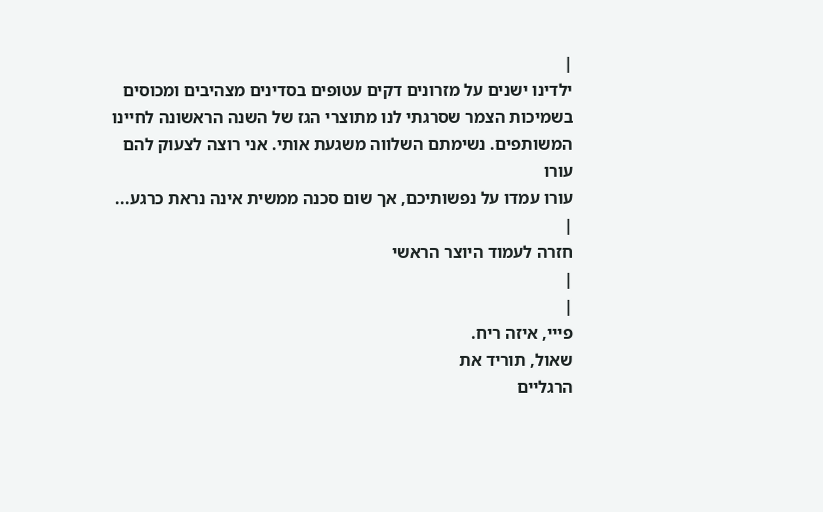|
ילדינו ישנים על מזרונים דקים עטופים בסדינים מצהיבים ומכוסים
בשמיכות הצמר שסרגתי לנו מתוצרי הגז של השנה הראשונה לחיינו
המשותפים. נשימתם השלווה משגעת אותי. אני רוצה לצעוק להם עורו
עורו עמדו על נפשותיכם, אך שום סכנה ממשית אינה נראת כרגע...
|
חזרה לעמוד היוצר הראשי
|
|
פייי, איזה ריח.
שאול, תוריד את
הרגליים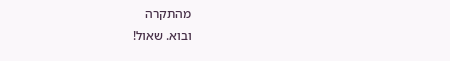מהתקרה
ובוא. שאול!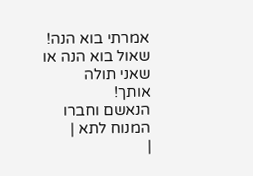אמרתי בוא הנה!
שאול בוא הנה או
שאני תולה
אותך!
הנאשם וחברו
המנוח לתא |
|